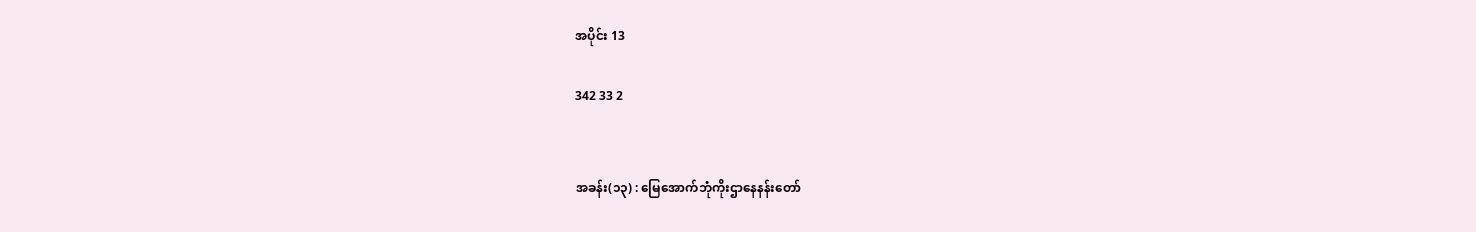အပိုင်း 13

342 33 2


အခန်း(၁၃) : မြေအောက်ဘုံကိုးဌာနေနန်းတော်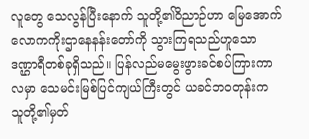လူတွေ သေလွန်ပြီးနောက် သူတို့၏ဝိညာဉ်ဟာ မြေအောက်လောကကိုးဌာနေနန်းတော်ကို သွားကြရသည်ဟူသော ဒဏ္ဌာရီတစ်ခုရှိသည်။ ပြန်လည်မမွေးဖွားခင်စပ်ကြားကာလမှာ သေမင်းမြစ်ပြင်ကျယ်ကြီးတွင် ယခင်ဘဝတုန်းက သူတို့၏မှတ်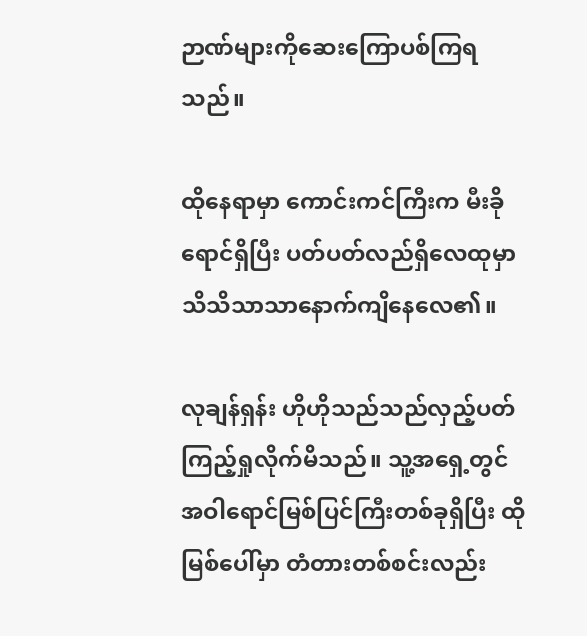ဉာဏ်များကိုဆေးကြောပစ်ကြရသည်။

ထိုနေရာမှာ ကောင်းကင်ကြီးက မီးခိုရောင်ရှိပြီး ပတ်ပတ်လည်ရှိလေထုမှာ သိသိသာသာနောက်ကျိနေလေ၏။

လုချန်ရှန်း ဟိုဟိုသည်သည်လှည့်ပတ်ကြည့်ရှုလိုက်မိသည်။ သူ့အရှေ့တွင် အဝါရောင်မြစ်ပြင်ကြီးတစ်ခုရှိပြီး ထိုမြစ်ပေါ်မှာ တံတားတစ်စင်းလည်း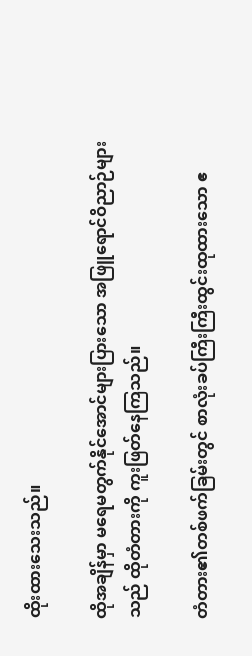ထိုးထားသေးသည်။

ထိုအချိန်မှာ မရေမတွက်နိုင်အောင်များပြားသော အဖြူရောင်ဝိညာဉ်များသည် ထိုတံတားကို ကူးဖြတ်နေကြသည်။

တံတား၏တစ်ဖက်ခြမ်းတွင် စာလုံးခပ်ကြီးကြီးထွင်းထုထားသော ဧ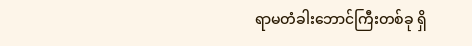ရာမတံခါးဘောင်ကြီးတစ်ခု ရှိ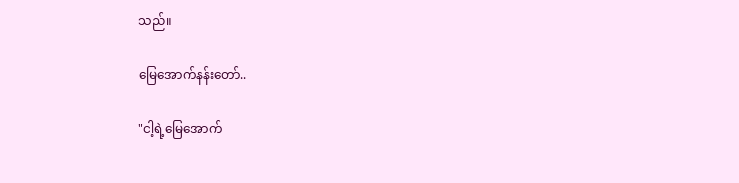သည်။

မြေအောက်နန်းတော်..

"ငါ့ရဲ့မြေအောက်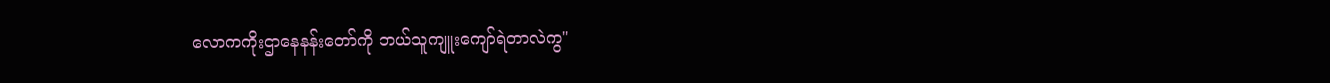လောကကိုးဌာနေနန်းတော်ကို ဘယ်သူကျူးကျော်ရဲတာလဲကွ"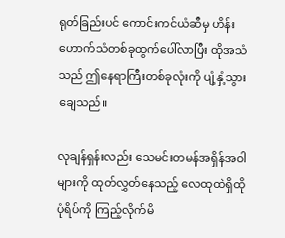ရုတ်ခြည်းပင် ကောင်းကင်ယံဆီမှ ဟိန်းဟောက်သံတစ်ခုထွက်ပေါ်လာပြီး ထိုအသံသည် ဤနေရာကြီးတစ်ခုလုံးကို ပျံ့နှံ့သွားချေသည်။

လုချန်ရှန်းလည်း သေမင်းတမန်အရှိန်အဝါများကို ထုတ်လွှတ်နေသည့် လေထုထဲရှိထိုပုံရိပ်ကို ကြည့်လိုက်မိ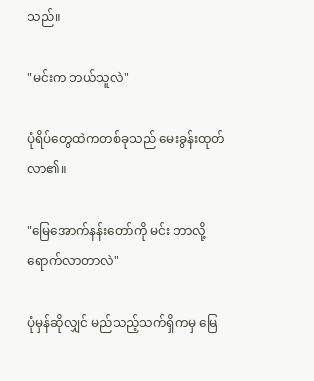သည်။

"မင်းက ဘယ်သူလဲ"

ပုံရိပ်တွေထဲကတစ်ခုသည် မေးခွန်းထုတ်လာ၏။

"မြေအောက်နန်းတော်ကို မင်း ဘာလို့ရောက်လာတာလဲ"

ပုံမှန်ဆိုလျှင် မည်သည့်သက်ရှိကမှ မြေ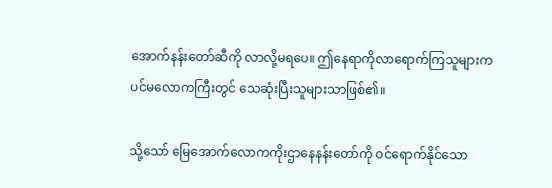အောက်နန်းတော်ဆီကို လာလို့မရပေ။ ဤနေရာကိုလာရောက်ကြသူများက ပင်မလောကကြီးတွင် သေဆုံးပြီးသူများသာဖြစ်၏။

သို့သော် မြေအောက်လောကကိုးဌာနေနန်းတော်ကို ဝင်ရောက်နိုင်သော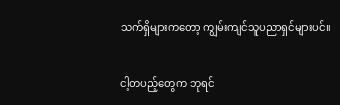သက်ရှိများကတော့ ကျွမ်းကျင်သူပညာရှင်များပင်။

ငါ့တပည့်တွေက ဘုရင်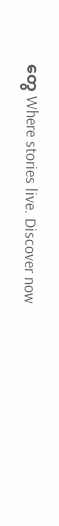တွေ Where stories live. Discover now